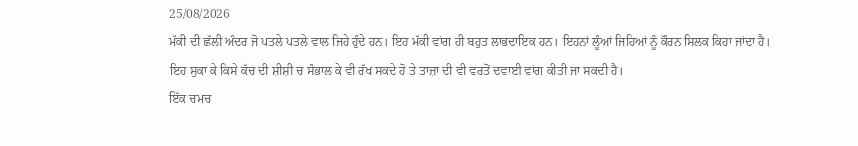25/08/2026
ਮੱਕੀ ਦੀ ਛੱਲੀ ਅੰਦਰ ਜੋ ਪਤਲੇ ਪਤਲੇ ਵਾਲ ਜਿਹੇ ਹੁੰਦੇ ਹਨ। ਇਹ ਮੱਕੀ ਵਾਂਗ ਹੀ ਬਹੁਤ ਲਾਭਦਾਇਕ ਹਨ। ਇਹਨਾਂ ਲੂੰਆਂ ਜਿਹਿਆਂ ਨੂੰ ਕੌਰਨ ਸਿਲਕ ਕਿਹਾ ਜਾਂਦਾ ਹੈ।
ਇਹ ਸੁਕਾ ਕੇ ਕਿਸੇ ਕੱਚ ਦੀ ਸ਼ੀਸ਼ੀ ਚ ਸੰਭਾਲ ਕੇ ਵੀ ਰੱਖ ਸਕਦੇ ਹੋ ਤੇ ਤਾਜ਼ਾ ਦੀ ਵੀ ਵਰਤੋਂ ਦਵਾਈ ਵਾਂਗ ਕੀਤੀ ਜਾ ਸਕਦੀ ਹੈ।
ਇੱਕ ਚਮਚ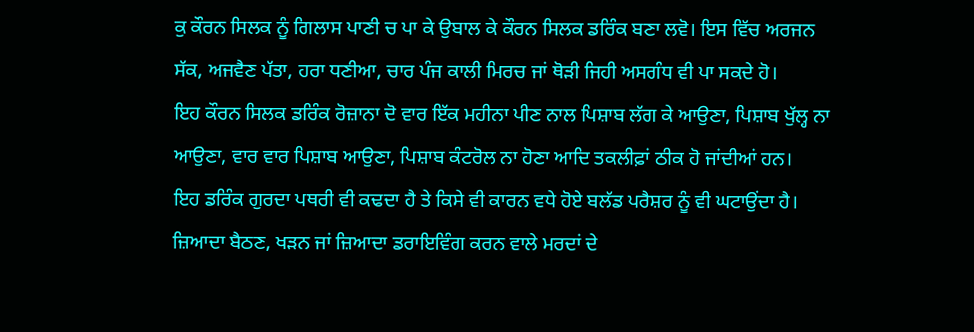ਕੁ ਕੌਰਨ ਸਿਲਕ ਨੂੰ ਗਿਲਾਸ ਪਾਣੀ ਚ ਪਾ ਕੇ ਉਬਾਲ ਕੇ ਕੌਰਨ ਸਿਲਕ ਡਰਿੰਕ ਬਣਾ ਲਵੋ। ਇਸ ਵਿੱਚ ਅਰਜਨ ਸੱਕ, ਅਜਵੈਣ ਪੱਤਾ, ਹਰਾ ਧਣੀਆ, ਚਾਰ ਪੰਜ ਕਾਲੀ ਮਿਰਚ ਜਾਂ ਥੋੜੀ ਜਿਹੀ ਅਸਗੰਧ ਵੀ ਪਾ ਸਕਦੇ ਹੋ।
ਇਹ ਕੌਰਨ ਸਿਲਕ ਡਰਿੰਕ ਰੋਜ਼ਾਨਾ ਦੋ ਵਾਰ ਇੱਕ ਮਹੀਨਾ ਪੀਣ ਨਾਲ ਪਿਸ਼ਾਬ ਲੱਗ ਕੇ ਆਉਣਾ, ਪਿਸ਼ਾਬ ਖੁੱਲ੍ਹ ਨਾ ਆਉਣਾ, ਵਾਰ ਵਾਰ ਪਿਸ਼ਾਬ ਆਉਣਾ, ਪਿਸ਼ਾਬ ਕੰਟਰੋਲ ਨਾ ਹੋਣਾ ਆਦਿ ਤਕਲੀਫ਼ਾਂ ਠੀਕ ਹੋ ਜਾਂਦੀਆਂ ਹਨ।
ਇਹ ਡਰਿੰਕ ਗੁਰਦਾ ਪਥਰੀ ਵੀ ਕਢਦਾ ਹੈ ਤੇ ਕਿਸੇ ਵੀ ਕਾਰਨ ਵਧੇ ਹੋਏ ਬਲੱਡ ਪਰੈਸ਼ਰ ਨੂੰ ਵੀ ਘਟਾਉਂਦਾ ਹੈ।
ਜ਼ਿਆਦਾ ਬੈਠਣ, ਖੜਨ ਜਾਂ ਜ਼ਿਆਦਾ ਡਰਾਇਵਿੰਗ ਕਰਨ ਵਾਲੇ ਮਰਦਾਂ ਦੇ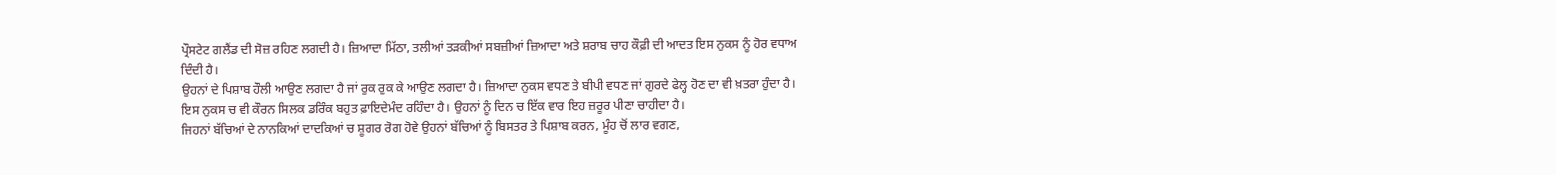ਪ੍ਰੌਸਟੇਟ ਗਲੈਂਡ ਦੀ ਸੋਜ਼ ਰਹਿਣ ਲਗਦੀ ਹੈ। ਜ਼ਿਆਦਾ ਮਿੱਠਾ, ਤਲੀਆਂ ਤੜਕੀਆਂ ਸਬਜ਼ੀਆਂ ਜ਼ਿਆਦਾ ਅਤੇ ਸ਼ਰਾਬ ਚਾਹ ਕੌਫ਼ੀ ਦੀ ਆਦਤ ਇਸ ਨੁਕਸ ਨੂੰ ਹੋਰ ਵਧਾਅ ਦਿੰਦੀ ਹੈ।
ਉਹਨਾਂ ਦੇ ਪਿਸ਼ਾਬ ਹੌਲੀ ਆਉਣ ਲਗਦਾ ਹੈ ਜਾਂ ਰੁਕ ਰੁਕ ਕੇ ਆਉਣ ਲਗਦਾ ਹੈ। ਜ਼ਿਆਦਾ ਨੁਕਸ ਵਧਣ ਤੇ ਬੀਪੀ ਵਧਣ ਜਾਂ ਗੁਰਦੇ ਫੇਲ੍ਹ ਹੋਣ ਦਾ ਵੀ ਖ਼ਤਰਾ ਹੁੰਦਾ ਹੈ।
ਇਸ ਨੁਕਸ ਚ ਵੀ ਕੌਰਨ ਸਿਲਕ ਡਰਿੰਕ ਬਹੁਤ ਫ਼ਾਇਦੇਮੰਦ ਰਹਿੰਦਾ ਹੈ। ਉਹਨਾਂ ਨੂੰ ਦਿਨ ਚ ਇੱਕ ਵਾਰ ਇਹ ਜ਼ਰੂਰ ਪੀਣਾ ਚਾਹੀਦਾ ਹੈ।
ਜਿਹਨਾਂ ਬੱਚਿਆਂ ਦੇ ਨਾਨਕਿਆਂ ਦਾਦਕਿਆਂ ਚ ਸ਼ੂਗਰ ਰੋਗ ਹੋਵੇ ਉਹਨਾਂ ਬੱਚਿਆਂ ਨੂੰ ਬਿਸਤਰ ਤੇ ਪਿਸ਼ਾਬ ਕਰਨ, ਮੂੰਹ ਚੋਂ ਲਾਰ ਵਗਣ,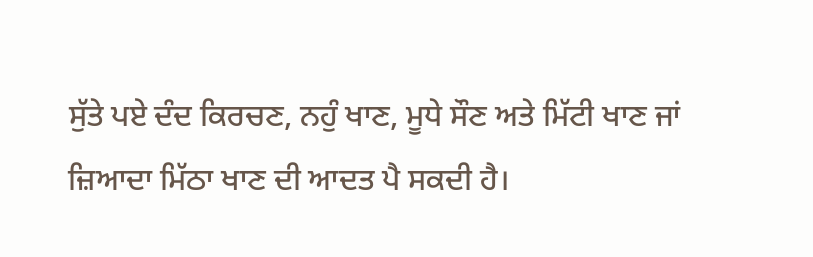ਸੁੱਤੇ ਪਏ ਦੰਦ ਕਿਰਚਣ, ਨਹੁੰ ਖਾਣ, ਮੂਧੇ ਸੌਣ ਅਤੇ ਮਿੱਟੀ ਖਾਣ ਜਾਂ ਜ਼ਿਆਦਾ ਮਿੱਠਾ ਖਾਣ ਦੀ ਆਦਤ ਪੈ ਸਕਦੀ ਹੈ।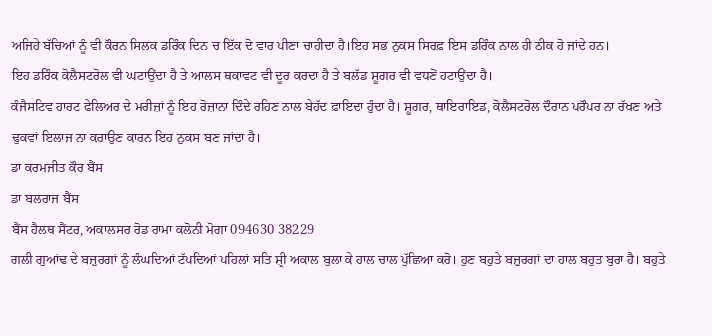ਅਜਿਹੇ ਬੱਚਿਆਂ ਨੂੰ ਵੀ ਕੌਰਨ ਸਿਲਕ ਡਰਿੰਕ ਦਿਨ ਚ ਇੱਕ ਦੋ ਵਾਰ ਪੀਣਾ ਚਾਹੀਦਾ ਹੈ।ਇਹ ਸਭ ਨੁਕਸ ਸਿਰਫ਼ ਇਸ ਡਰਿੰਕ ਨਾਲ ਹੀ ਠੀਕ ਹੋ ਜਾਂਦੇ ਹਨ।
ਇਹ ਡਰਿੰਕ ਕੋਲੈਸਟਰੋਲ ਵੀ ਘਟਾਉਂਦਾ ਹੈ ਤੇ ਆਲਸ ਥਕਾਵਟ ਵੀ ਦੂਰ ਕਰਦਾ ਹੈ ਤੇ ਬਲੱਡ ਸ਼ੂਗਰ ਵੀ ਵਧਣੋਂ ਹਟਾਉਂਦਾ ਹੈ।
ਕੰਜੈਸਟਿਵ ਹਾਰਟ ਫੇਲਿਅਰ ਦੇ ਮਰੀਜ਼ਾਂ ਨੂੰ ਇਹ ਰੋਜ਼ਾਨਾ ਦਿੰਦੇ ਰਹਿਣ ਨਾਲ ਬੇਹੱਦ ਫ਼ਾਇਦਾ ਹੁੰਦਾ ਹੈ। ਸ਼ੂਗਰ, ਥਾਇਰਾਇਡ, ਕੋਲੈਸਟਰੋਲ ਦੌਰਾਨ ਪਰੌਪਰ ਨਾ ਰੱਖਣ ਅਤੇ ਢੁਕਵਾਂ ਇਲਾਜ ਨਾ ਕਰਾਉਣ ਕਾਰਨ ਇਹ ਨੁਕਸ ਬਣ ਜਾਂਦਾ ਹੈ।
ਡਾ ਕਰਮਜੀਤ ਕੌਰ ਬੈਂਸ
ਡਾ ਬਲਰਾਜ ਬੈਂਸ
ਬੈਂਸ ਹੈਲਥ ਸੈਂਟਰ, ਅਕਾਲਸਰ ਰੋਡ ਰਾਮਾ ਕਲੋਨੀ ਮੋਗਾ 094630 38229
ਗਲੀ ਗੁਆਂਢ ਦੇ ਬਜ਼ੁਰਗਾਂ ਨੂੰ ਲੰਘਦਿਆਂ ਟੱਪਦਿਆਂ ਪਹਿਲਾਂ ਸਤਿ ਸ਼੍ਰੀ ਅਕਾਲ ਬੁਲਾ ਕੇ ਹਾਲ ਚਾਲ ਪੁੱਛਿਆ ਕਰੋ। ਹੁਣ ਬਹੁਤੇ ਬਜ਼ੁਰਗਾਂ ਦਾ ਹਾਲ ਬਹੁਤ ਬੁਰਾ ਹੈ। ਬਹੁਤੇ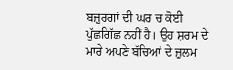ਬਜ਼ੁਰਗਾਂ ਦੀ ਘਰ ਚ ਕੋਈ ਪੁੱਛਗਿੱਛ ਨਹੀਂ ਹੈ। ਉਹ ਸ਼ਰਮ ਦੇ ਮਾਰੇ ਅਪਣੇ ਬੱਚਿਆਂ ਦੇ ਜ਼ੁਲਮ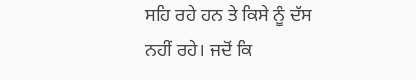ਸਹਿ ਰਹੇ ਹਨ ਤੇ ਕਿਸੇ ਨੂੰ ਦੱਸ ਨਹੀਂ ਰਹੇ। ਜਦੋਂ ਕਿ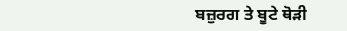ਬਜ਼ੁਰਗ ਤੇ ਬੂਟੇ ਥੋੜੀ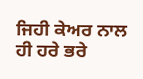ਜਿਹੀ ਕੇਅਰ ਨਾਲ ਹੀ ਹਰੇ ਭਰੇ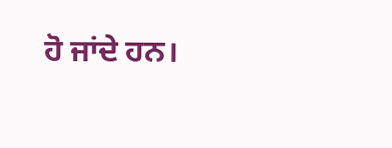ਹੋ ਜਾਂਦੇ ਹਨ।